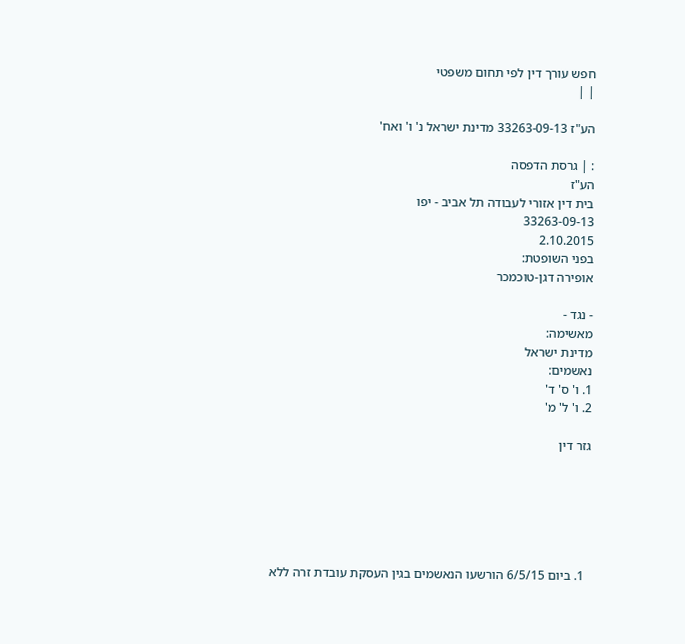חפש עורך דין לפי תחום משפטי
| |

הע"ז 33263-09-13 מדינת ישראל נ' ו' ואח'

: | גרסת הדפסה
הע"ז
בית דין אזורי לעבודה תל אביב - יפו
33263-09-13
2.10.2015
בפני השופטת:
אופירה דגן-טוכמכר

- נגד -
מאשימה:
מדינת ישראל
נאשמים:
1. ו' ס' ד'
2. ו' ל' מ'

גזר דין






  1. ביום 6/5/15 הורשעו הנאשמים בגין העסקת עובדת זרה ללא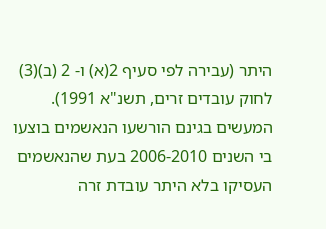היתר (עבירה לפי סעיף 2(א) ו- 2 (ב)(3) לחוק עובדים זרים, תשנ"א 1991). המעשים בגינם הורשעו הנאשמים בוצעו בי השנים 2006-2010 בעת שהנאשמים העסיקו בלא היתר עובדת זרה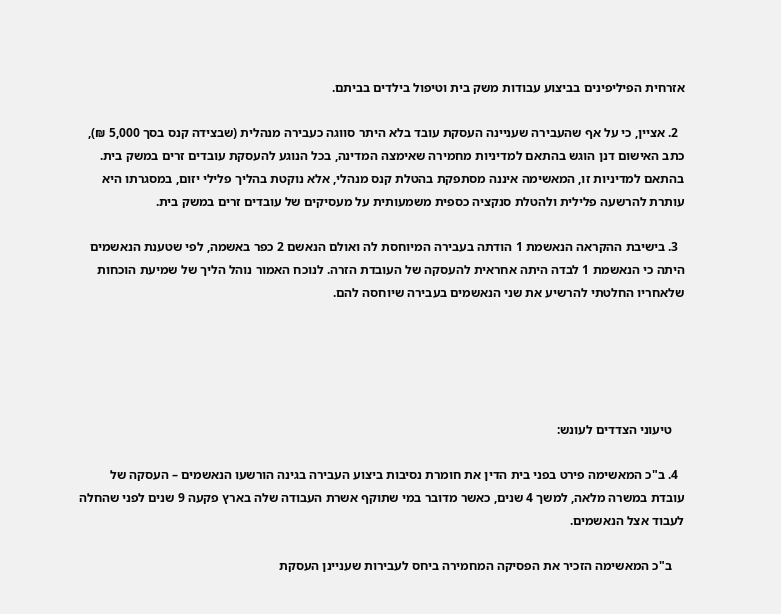אזרחית הפיליפינים בביצוע עבודות משק בית וטיפול בילדים בביתם.

  2. אציין, כי על אף שהעבירה שעניינה העסקת עובד בלא היתר סווגה כעבירה מנהלית (שבצידה קנס בסך 5,000 ₪), כתב האישום דנן הוגש בהתאם למדיניות מחמירה שאימצה המדינה, בכל הנוגע להעסקת עובדים זרים במשק בית. בהתאם למדיניות זו, המאשימה איננה מסתפקת בהטלת קנס מנהלי, אלא נוקטת בהליך פלילי יזום, במסגרתו היא עותרת להרשעה פלילית ולהטלת סנקציה כספית משמעותית על מעסיקים של עובדים זרים במשק בית.

  3. בישיבת ההקראה הנאשמת 1 הודתה בעבירה המיוחסת לה ואולם הנאשם 2 כפר באשמה, לפי שטענת הנאשמים היתה כי הנאשמת 1 לבדה היתה אחראית להעסקה של העובדת הזרה. לנוכח האמור נוהל הליך של שמיעת הוכחות שלאחריו החלטתי להרשיע את שני הנאשמים בעבירה שיוחסה להם.





    טיעוני הצדדים לעונש:

  4. ב"כ המאשימה פירט בפני בית הדין את חומרת נסיבות ביצוע העבירה בגינה הורשעו הנאשמים – העסקה של עובדת במשרה מלאה, למשך 4 שנים, כאשר מדובר במי שתוקף אשרת העבודה שלה בארץ פקעה 9 שנים לפני שהחלה לעבוד אצל הנאשמים.

    ב"כ המאשימה הזכיר את הפסיקה המחמירה ביחס לעבירות שעניינן העסקת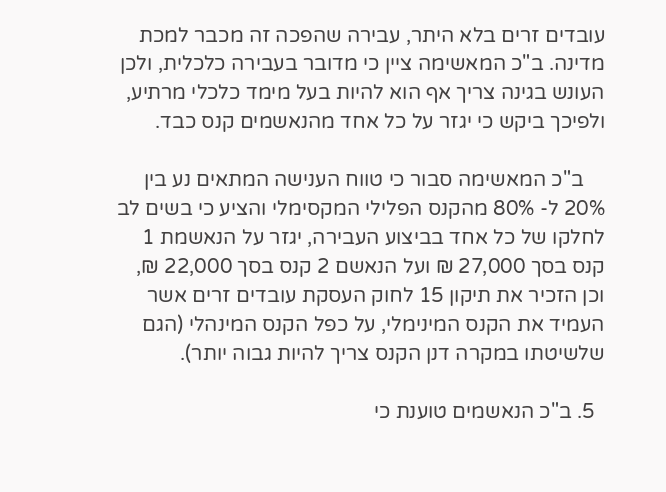עובדים זרים בלא היתר, עבירה שהפכה זה מכבר למכת מדינה. ב"כ המאשימה ציין כי מדובר בעבירה כלכלית, ולכן העונש בגינה צריך אף הוא להיות בעל מימד כלכלי מרתיע, ולפיכך ביקש כי יגזר על כל אחד מהנאשמים קנס כבד.

    ב"כ המאשימה סבור כי טווח הענישה המתאים נע בין 20% ל- 80% מהקנס הפלילי המקסימלי והציע כי בשים לב לחלקו של כל אחד בביצוע העבירה, יגזר על הנאשמת 1 קנס בסך 27,000 ₪ ועל הנאשם 2 קנס בסך 22,000 ₪, וכן הזכיר את תיקון 15 לחוק העסקת עובדים זרים אשר העמיד את הקנס המינימלי, על כפל הקנס המינהלי (הגם שלשיטתו במקרה דנן הקנס צריך להיות גבוה יותר).

  5. ב"כ הנאשמים טוענת כי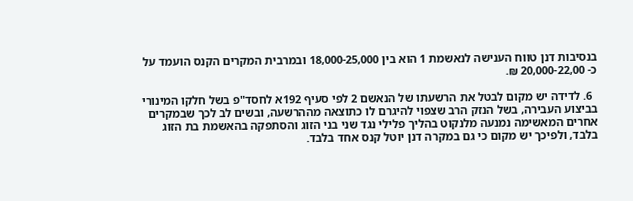בנסיבות דנן טווח הענישה לנאשמת 1 הוא בין 18,000-25,000 ובמרבית המקרים הקנס הועמד על כ- 20,000-22,00 ₪.

  6. לדידה יש מקום לבטל את הרשעתו של הנאשם 2 לפי סעיף 192א לחסד"פ בשל חלקו המינורי בביצוע העבירה, בשל הנזק הרב שצפוי להיגרם לו כתוצאה מההרשעה, ובשים לב לכך שבמקרים אחרים המאשימה נמנעה מלנקוט בהליך פלילי נגד שני בני הזוג והסתפקה בהאשמת בת הזוג בלבד, ולפיכך יש מקום כי גם במקרה דנן יוטל קנס אחד בלבד.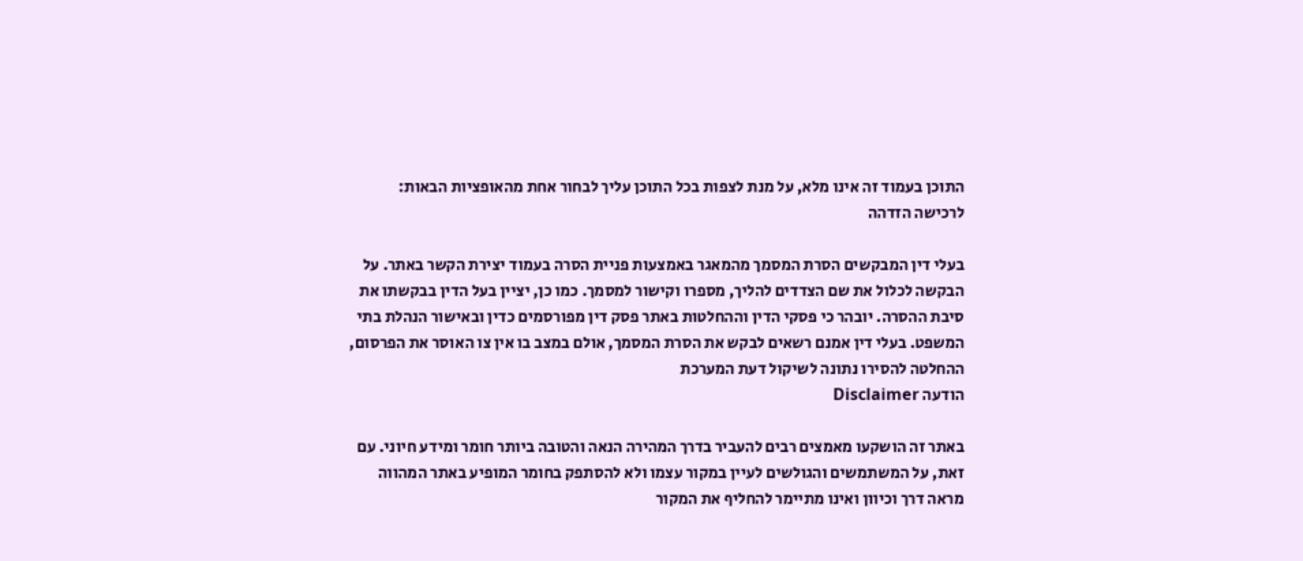התוכן בעמוד זה אינו מלא, על מנת לצפות בכל התוכן עליך לבחור אחת מהאופציות הבאות:
לרכישה הזדהה

בעלי דין המבקשים הסרת המסמך מהמאגר באמצעות פניית הסרה בעמוד יצירת הקשר באתר. על הבקשה לכלול את שם הצדדים להליך, מספרו וקישור למסמך. כמו כן, יציין בעל הדין בבקשתו את סיבת ההסרה. יובהר כי פסקי הדין וההחלטות באתר פסק דין מפורסמים כדין ובאישור הנהלת בתי המשפט. בעלי דין אמנם רשאים לבקש את הסרת המסמך, אולם במצב בו אין צו האוסר את הפרסום, ההחלטה להסירו נתונה לשיקול דעת המערכת
הודעה Disclaimer

באתר זה הושקעו מאמצים רבים להעביר בדרך המהירה הנאה והטובה ביותר חומר ומידע חיוני. עם זאת, על המשתמשים והגולשים לעיין במקור עצמו ולא להסתפק בחומר המופיע באתר המהווה מראה דרך וכיוון ואינו מתיימר להחליף את המקור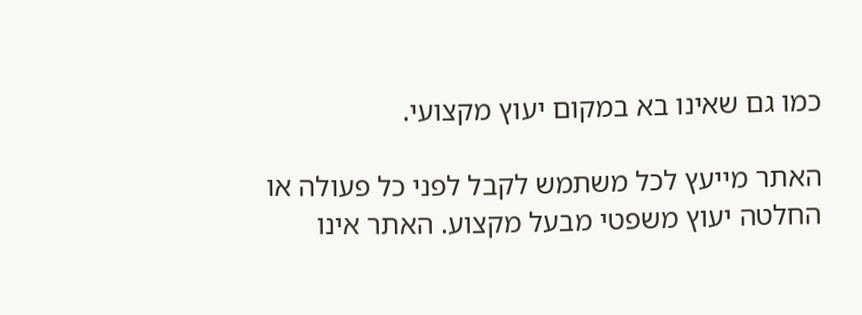כמו גם שאינו בא במקום יעוץ מקצועי.

האתר מייעץ לכל משתמש לקבל לפני כל פעולה או החלטה יעוץ משפטי מבעל מקצוע. האתר אינו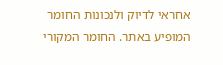אחראי לדיוק ולנכונות החומר המופיע באתר. החומר המקורי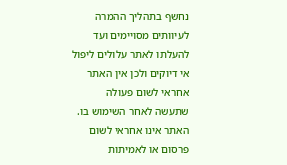נחשף בתהליך ההמרה לעיוותים מסויימים ועד להעלתו לאתר עלולים ליפול אי דיוקים ולכן אין האתר אחראי לשום פעולה שתעשה לאחר השימוש בו. האתר אינו אחראי לשום פרסום או לאמיתות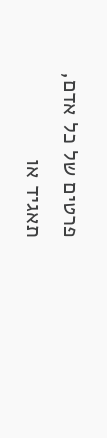פרטים של כל אדם, תאגיד או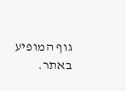גוף המופיע באתר.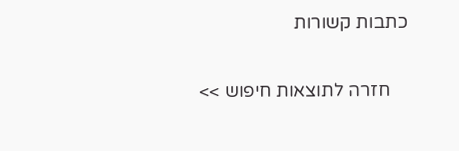כתבות קשורות

    חזרה לתוצאות חיפוש >>